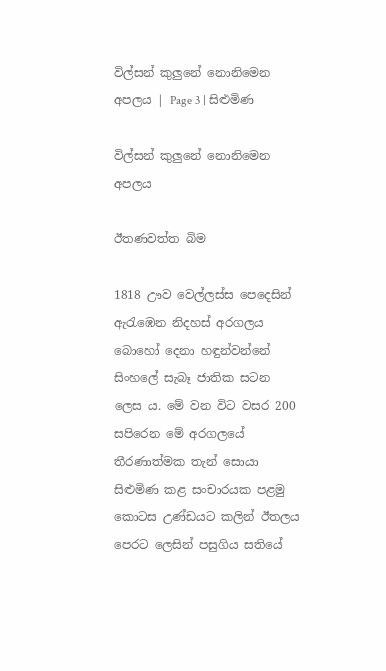විල්සන් කුලුනේ නොනිමෙන අපලය | Page 3 | සිළුමිණ

විල්සන් කුලුනේ නොනිමෙන අපලය

ඊතණවත්ත බිම

1818 ඌව වෙල්ලස්ස පෙදෙසින් ඇරැඹෙන නිදහස් අරගලය බොහෝ දෙනා හඳුන්වන්නේ සිංහලේ සැබෑ ජාතික සටන ලෙස ය. මේ වන විට වසර 200 සපිරෙන මේ අරගලයේ තීරණාත්මක තැන් සොයා සිළුමිණ කළ සංචාරයක පළමු කොටස උණ්ඩයට කලින් ඊතලය පෙරට ලෙසින් පසුගිය සතියේ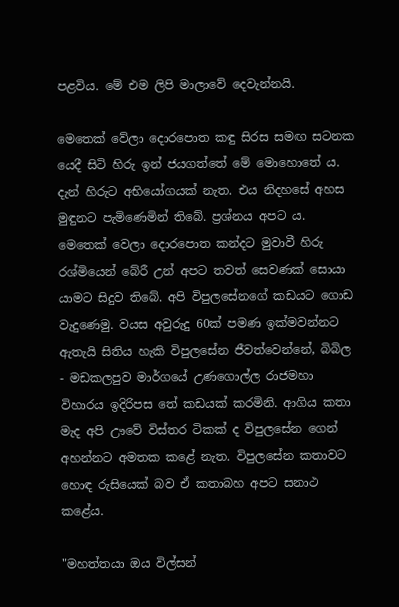පළවිය‍. මේ එම ලිපි මාලාවේ දෙවැන්නයි.

මෙතෙක් වේලා දොරපොත කඳු සිරස සමඟ සටනක යෙදී සිටි හිරු ඉන් ජයගත්තේ මේ මොහොතේ ය‍. දැන් හිරුට අභියෝගයක් නැත. එය නිදහසේ අහස මුඳුනට පැමිණෙමින් තිබේ. ප්‍රශ්නය අපට ය. මෙතෙක් වෙලා දොරපොත කන්දට මුවාවී හිරු රශ්මියෙන් බේරී උන් අපට තවත් සෙවණක් සොයා යාමට සිදුව තිබේ. අපි විපුලසේනගේ කඩයට ගොඩ වැදුණෙමු. වයස අවුරුදු 60ක් පමණ ඉක්මවන්නට ඇතැයි සිතිය හැකි විපුලසේන ජීවත්වෙන්නේ, බිබිල - මඩකලපුව මාර්ගයේ උණගොල්ල රාජමහා විහාරය ඉදිරිපස තේ කඩයක් කරමිනි. ආගිය කතා මැද අපි ඌවේ විස්තර ටිකක් ද විපුලසේන ගෙන් අහන්නට අමතක කළේ නැත. විපුලසේන කතාවට හොඳ රුසියෙක් බව ඒ කතාබහ අපට සනාථ කළේය.

"මහත්තයා ඔය විල්සන්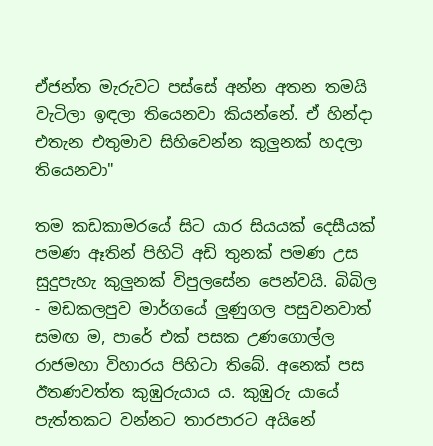ඒජන්ත මැරුවට පස්සේ අන්න අතන තමයි වැටිලා ඉඳලා තියෙනවා කියන්නේ. ඒ හින්දා එතැන එතුමාව සිහිවෙන්න කුලුනක් හදලා තියෙනවා"

තම කඩකාමරයේ සිට යාර සියයක් දෙසීයක් පමණ ඈතින් පිහිටි අඩි තුනක් පමණ උස සුදුපැහැ කුලුනක් විපුලසේන පෙන්වයි. බිබිල - මඩකලපුව මාර්ගයේ ලුණුගල පසුවනවාත් සමඟ ම, පාරේ එක් පසක උණගොල්ල රාජමහා විහාරය පිහිටා තිබේ. අනෙක් පස ඊතණවත්ත කුඹුරුයාය ය. කුඹුරු යායේ පැත්තකට වන්නට තාරපාරට අයිනේ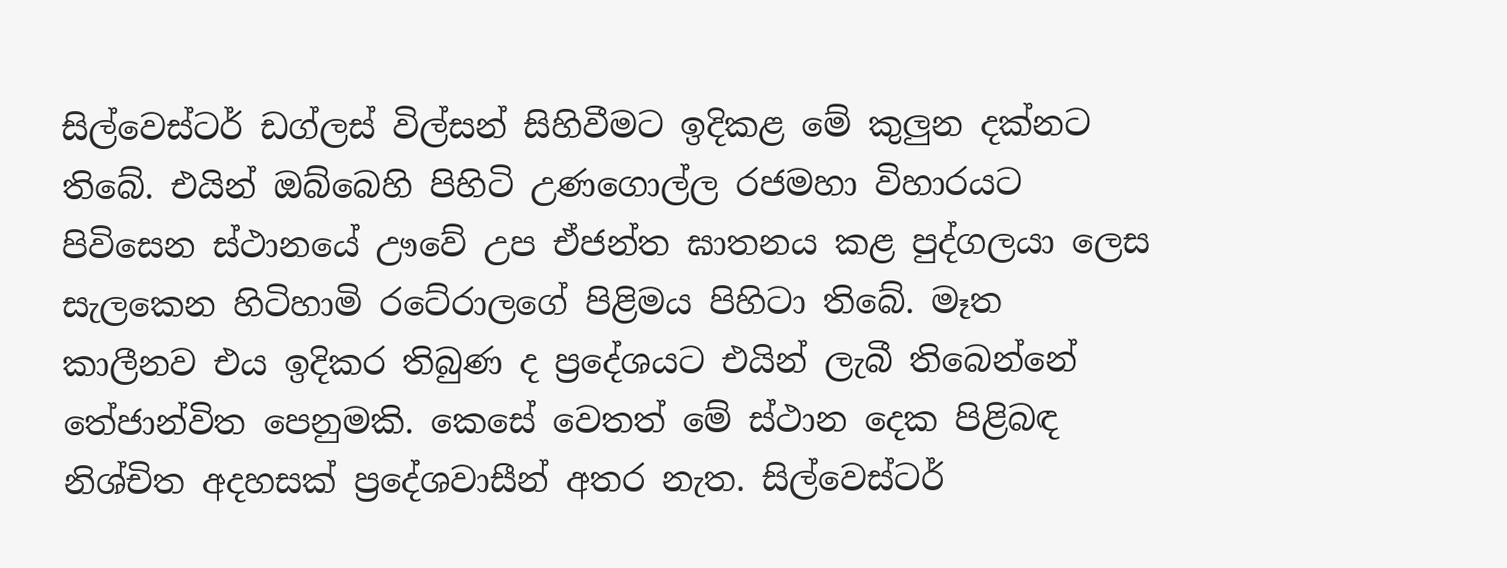සිල්වෙස්ටර් ඩග්ලස් විල්සන් සිහිවීමට ඉදිකළ මේ කුලුන දක්නට තිබේ. එයින් ඔබ්බෙහි පිහිටි උණගොල්ල රජමහා විහාරයට පිවිසෙන ස්ථානයේ ඌවේ උප ඒජන්ත‍ ඝාතනය කළ පුද්ගලයා ලෙස සැලකෙන හිටිහාමි රටේරාලගේ පිළිමය පිහිටා තිබේ. මෑත කාලීනව එය ඉදිකර තිබුණ ද ප්‍රදේශයට එයින් ලැබී තිබෙන්නේ තේජාන්විත පෙනුමකි. කෙසේ වෙතත් මේ ස්ථාන දෙක පිළිබඳ නිශ්චිත අදහසක් ප්‍රදේශවාසීන් අතර නැත. සිල්වෙස්ටර්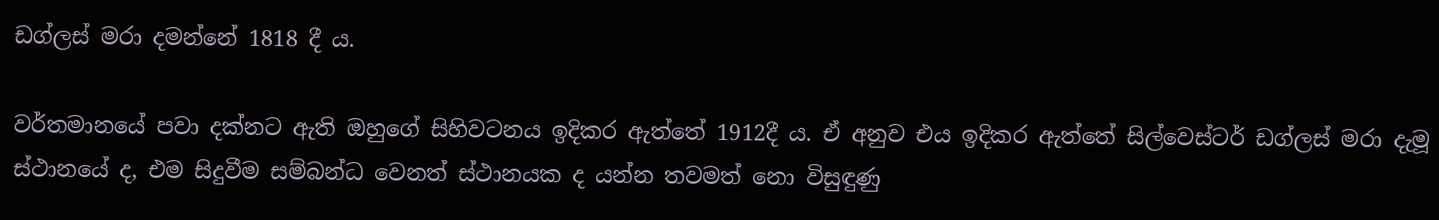ඩග්ලස් මරා දමන්නේ 1818 දී ය.

වර්තමානයේ පවා දක්නට ඇති ඔහුගේ සිහිවටනය ඉදිකර ඇත්තේ 1912දී ය. ඒ අනුව එය ඉදිකර ඇත්තේ සිල්වෙස්ටර් ඩග්ලස් මරා දැමූ ස්ථානයේ ද, එම සිදුවීම සම්බන්ධ වෙනත් ස්ථානයක ද යන්න තවමත් නො විසුඳුණු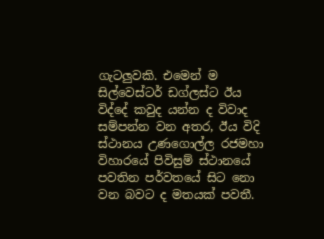ගැටලුවකි. එමෙන් ම සිල්වෙස්ටර් ඩග්ලස්ට ඊය විද්දේ කවුද යන්න ද විවාද සම්පන්න වන අතර, ඊය විදි ස්ථානය උණගොල්ල රජමහා විහාර‍යේ පිවිසුම් ස්ථානයේ පවතින පර්වතයේ සිට නො වන බවට ද මතයක් පවතී.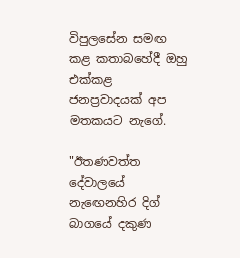විපුලසේන සමඟ කළ කතාබහේදී ඔහු එක්කළ ජනප්‍රවාදයක් අප මතකයට නැගේ.

"ඊතණවත්ත දේවාලයේ නැඟෙනහිර දිග් බාගයේ දකුණ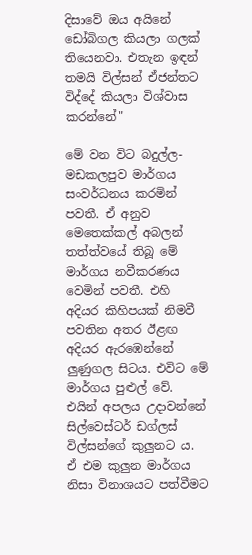දිසාවේ ඔය අයිනේ ඩෝබිගල කියලා ගලක් තියෙනවා. එතැන ඉඳන් තමයි විල්සන් ඒජන්තට විද්දේ කියලා විශ්වාස කරන්නේ"

මේ වන විට බදුල්ල- මඩකලපුව මාර්ගය සංවර්ධනය කරමින් පවතී. ඒ අනුව මෙතෙක්කල් අබලන් තත්ත්වයේ තිබූ මේ මාර්ගය නවීකරණය වෙමින් පවතී. එහි අදියර කිහිපයක් නිමවී පවතින අතර ඊළඟ අදියර ඇරඹෙන්නේ ලුණුගල සිටය. එවිට මේ මාර්ගය පුළුල් වේ. එයින් අපලය උදාවන්නේ සිල්වෙස්ටර් ඩග්ලස් විල්සන්ගේ කුලුනට ය. ඒ එම කුලුන මාර්ගය නිසා විනාශයට පත්වීමට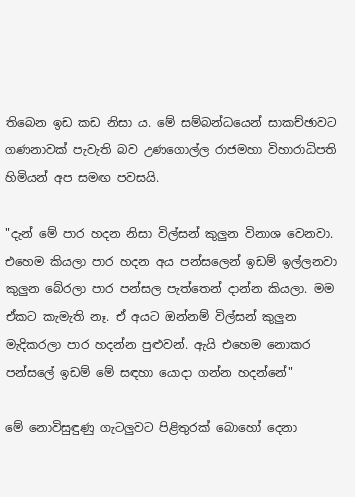තිබෙන ඉඩ කඩ නිසා ය. මේ සම්බන්ධයෙන් සාකච්ඡාවට ගණනාවක් පැවැති බව උණගොල්ල රාජමහා විහාරාධිපති හිමියන් අප සමඟ පවසයි‍.

"දැන් මේ පාර හදන නිසා විල්සන් කුලුන විනාශ වෙනවා. එහෙම කියලා පාර හදන අය පන්සලෙන් ඉඩම් ඉල්ලනවා කුලුන බේරලා පාර පන්සල පැත්තෙන් දාන්න කියලා. මම ඒකට කැමැති නෑ. ඒ අයට ඔන්නම් විල්සන් කුලුන මැදිකරලා පාර හදන්න පුළුවන්. ඇයි එහෙම නොකර පන්සලේ ඉඩම් මේ සඳහා යොදා ගන්න හදන්නේ"

මේ නොවිසුඳුණු ගැටලුවට පිළිතුරක් බොහෝ දෙනා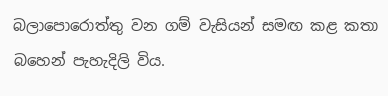බලාපොරොත්තු වන ගම් වැසියන් සමඟ කළ කතා බහෙන් පැහැදිලි විය.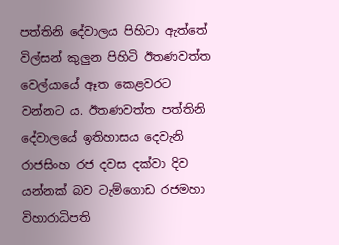පත්තිනි දේවාලය පිහිටා ඇත්තේ විල්සන් කුලුන පිහිටි ඊතණවත්ත වෙල්යායේ ඈත කෙළවරට වන්නට ය. ඊතණවත්ත පත්තිනි දේවාල‍යේ ඉතිහාසය දෙවැනි රාජසිංහ රජ දවස දක්වා දිව යන්නක් බව ටැම්ගොඩ රජමහා විහාරාධිපති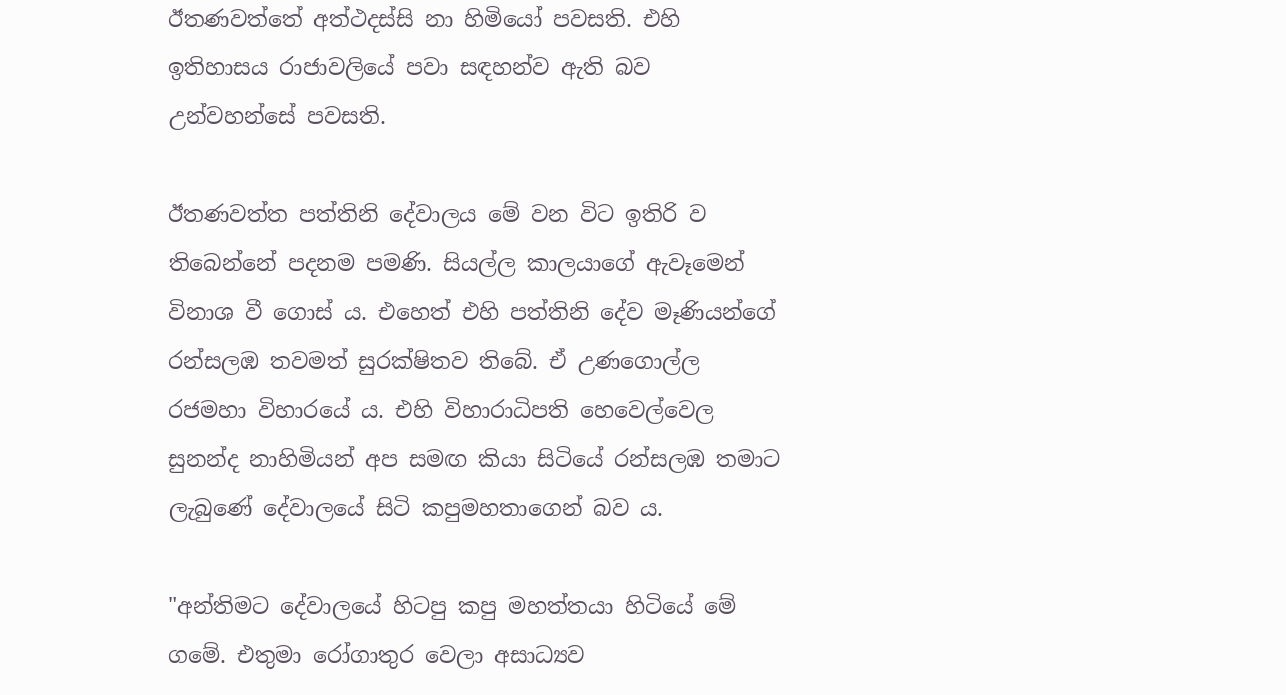ඊතණවත්තේ අත්ථදස්සි නා හිමියෝ පවසති. එහි ඉතිහාසය රාජාවලියේ පවා සඳහන්ව ඇති බව උන්වහන්සේ පවසති.

ඊතණවත්ත පත්තිනි දේවාලය මේ වන විට ඉතිරි ව තිබෙන්නේ පදනම පමණි. සියල්ල කාලයාගේ ඇවෑමෙන් විනාශ වී ගොස් ය. එහෙත් එහි පත්තිනි දේව මෑණියන්ගේ රන්සලඹ තවමත් සුරක්ෂිතව තිබේ. ඒ උණ‍ගොල්ල රජමහා විහාරයේ ය. එහි විහාරාධිපති හෙවෙල්වෙල සුනන්ද නාහිමියන් අප සමඟ කියා සිටියේ රන්සලඹ තමාට ලැබුණේ දේවාලයේ සිටි කපුමහතාගෙන් බව ය.

"අන්තිමට දේවාලයේ හිටපු කපු මහත්තයා හිටියේ මේ ගමේ. එතුමා රෝගාතුර වෙලා අසාධ්‍යව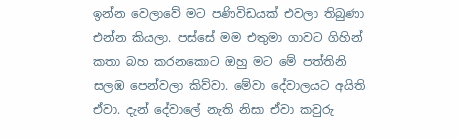ඉන්න ‍වෙලාවේ මට පණිවිඩයක් එවලා තිබුණා එන්න කියලා. පස්සේ මම එතුමා ගාවට ගිහින් කතා බහ කරනකොට ඔහු මට මේ පත්තිනි සලඹ පෙන්වලා කිව්වා. මේවා දේවාලයට අයිති ඒවා. දැන් දේවාලේ නැති නිසා ඒවා කවුරු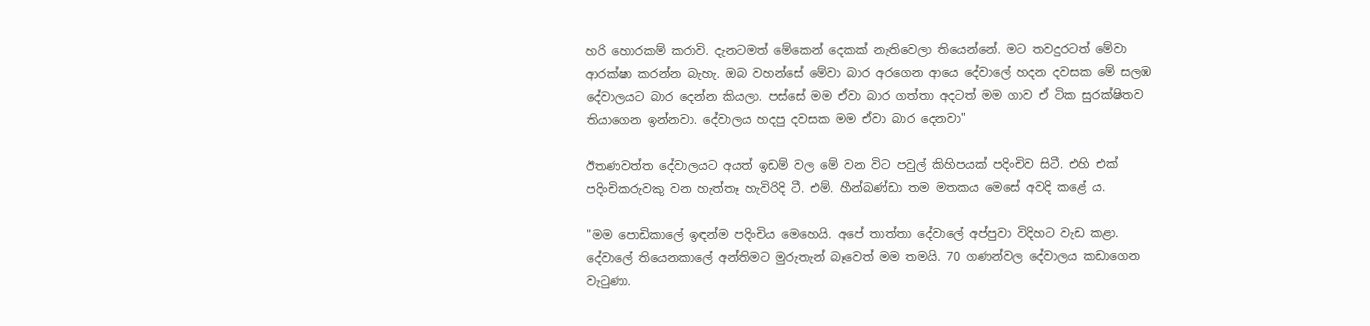හරි ‍හොරකම් කරාවි. දැනටමත් මේකෙන් දෙකක් නැතිවෙලා තියෙන්නේ. මට තවදුරටත් මේවා ආරක්ෂා කරන්න බැහැ. ඔබ වහන්සේ මේවා බාර අරගෙන ආයෙ දේවාලේ හදන දවසක මේ සලඹ දේවාලයට බාර දෙන්න කියලා. පස්සේ මම ඒවා බාර ගත්තා අදටත් මම ගාව ‍ඒ ටික සුරක්ෂිතව තියාගෙන ඉන්නවා. දේවාලය හදපු දවසක මම ඒවා බාර දෙනවා"

ඊතණවත්ත දේවාලයට අයත් ඉඩම් වල මේ වන විට පවුල් කිහිපයක් පදිංචිව සිටී. එහි එක් පදිංචිකරුවකු වන හැත්තෑ හැවිරිදි ටී. එම්. හීන්බණ්ඩා තම මතකය මෙසේ අවදි කළේ ය.

"මම පොඩිකාලේ ඉඳන්ම පදිංචිය මෙහෙයි. අපේ තාත්තා දේවාලේ අප්පුවා විදිහට වැඩ ක‍ළා. දේවාලේ තියෙනකාලේ අන්තිමට මුරුතැන් බෑවෙත් මම තමයි. 70 ගණන්වල දේවාල‍ය කඩාගෙන වැටුණා.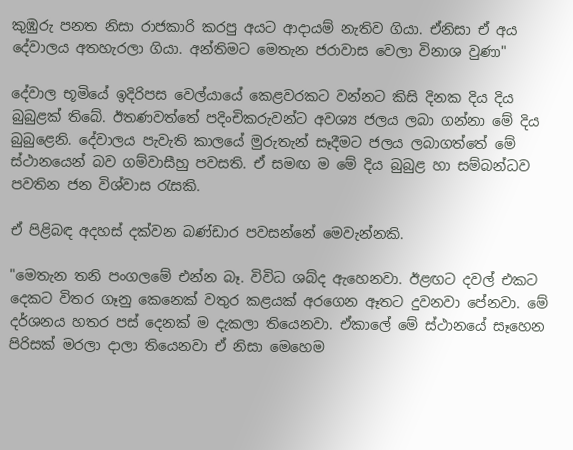කුඹුරු පනත නිසා රාජකාරි කරපු අයට ආදායම් නැතිව ගියා. ඒනිසා ඒ අය දේවාලය අතහැරලා ගියා. අන්තිමට මෙතැන ජරාවාස වෙලා විනාශ වුණා"

දේවාල භූමියේ ඉදිරිපස වෙල්යායේ කෙළවරකට වන්නට කිසි දිනක දිය‍ දිය බුබුළක් තිබේ. ඊතණවත්තේ පදිංචිකරුවන්ට අවශ්‍ය ජලය ලබා ගන්නා මේ දිය බුබුළෙනි. දේවාලය පැවැති කාලයේ මුරුතැන් සෑදීමට ජලය ලබාගත්තේ මේ ස්ථානයෙන් බව ගම්වාසීහු පවසති. ඒ සමඟ ම මේ දිය බුබුළ හා සම්බන්ධව පවතින ජන විශ්වාස රැසකි.

ඒ පිළිබඳ අදහස් දක්වන බණ්ඩාර පවසන්නේ මෙවැන්නකි.

"මෙතැන තනි පංගලමේ එන්න බෑ. විවිධ ශබ්ද ඇහෙනවා. ඊළඟට දවල් එකට දෙකට විතර ගෑනු කෙනෙක් වතුර කළයක් අරගෙන ඈතට දුවනවා පේනවා. මේ දර්ශනය හතර පස් දෙනක් ම දැකලා තියෙනවා. ඒකාලේ මේ ස්ථානයේ සෑහෙන පිරිසක් මරලා දාලා තියෙනවා ඒ නිසා මෙහෙම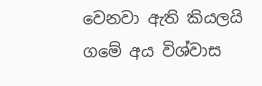වෙනවා ඇති කියලයි ගමේ අය විශ්වාස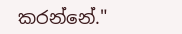කරන්නේ."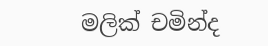මලික් චමින්ද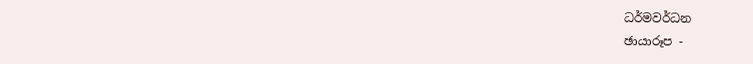ධර්මවර්ධන
ඡායාරූප -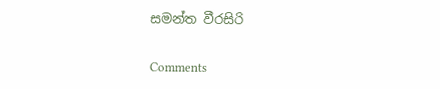සමන්ත වීරසිරි

Comments